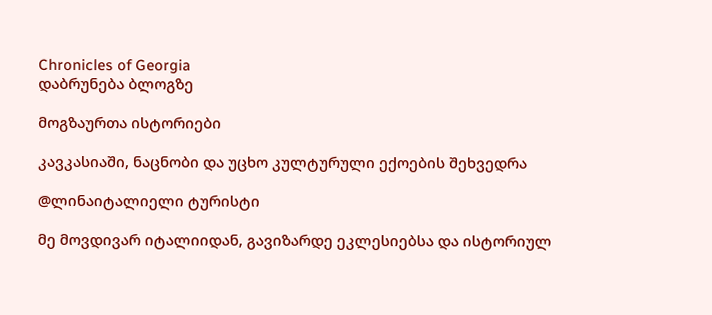Chronicles of Georgia
დაბრუნება ბლოგზე

მოგზაურთა ისტორიები

კავკასიაში, ნაცნობი და უცხო კულტურული ექოების შეხვედრა

@ლინაიტალიელი ტურისტი

მე მოვდივარ იტალიიდან, გავიზარდე ეკლესიებსა და ისტორიულ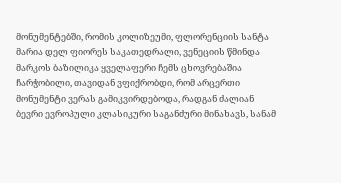მონუმენტებში, რომის კოლიზეუმი, ფლორენციის სანტა მარია დელ ფიორეს საკათედრალი, ვენეციის წმინდა მარკოს ბაზილიკა ყველაფერი ჩემს ცხოვრებაშია ჩარჭობილი, თავიდან ვფიქრობდი, რომ არცერთი მონუმენტი ვერას გამიკვირდებოდა, რადგან ძალიან ბევრი ევროპული კლასიკური საგანძური მინახავს, სანამ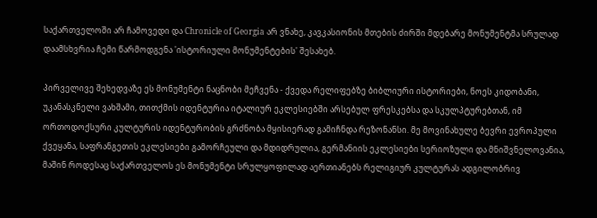საქართველოში არ ჩამოვედი და Chronicle of Georgia არ ვნახე, კავკასიონის მთების ძირში მდებარე მონუმენტმა სრულად დაამსხვრია ჩემი წარმოდგენა 'ისტორიული მონუმენტების' შესახებ.

პირველივე შეხედვაზე ეს მონუმენტი ნაცნობი მეჩვენა - ქვედა რელიფებზე ბიბლიური ისტორიები, ნოეს კიდობანი, უკანასკნელი ვახშამი, თითქმის იდენტურია იტალიურ ეკლესიებში არსებულ ფრესკებსა და სკულპტურებთან, იმ ორთოდოქსური კულტურის იდენტურობის გრძნობა მყისიერად გამიჩნდა რეზონანსი. მე მოვინახულე ბევრი ევროპული ქვეყანა, საფრანგეთის ეკლესიები გამორჩეული და მდიდრულია, გერმანიის ეკლესიები სერიოზული და მნიშვნელოვანია, მაშინ როდესაც საქართველოს ეს მონუმენტი სრულყოფილად აერთიანებს რელიგიურ კულტურას ადგილობრივ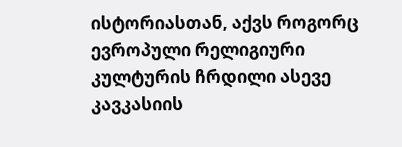ისტორიასთან, აქვს როგორც ევროპული რელიგიური კულტურის ჩრდილი ასევე კავკასიის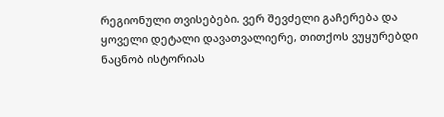რეგიონული თვისებები. ვერ შევძელი გაჩერება და ყოველი დეტალი დავათვალიერე, თითქოს ვუყურებდი ნაცნობ ისტორიას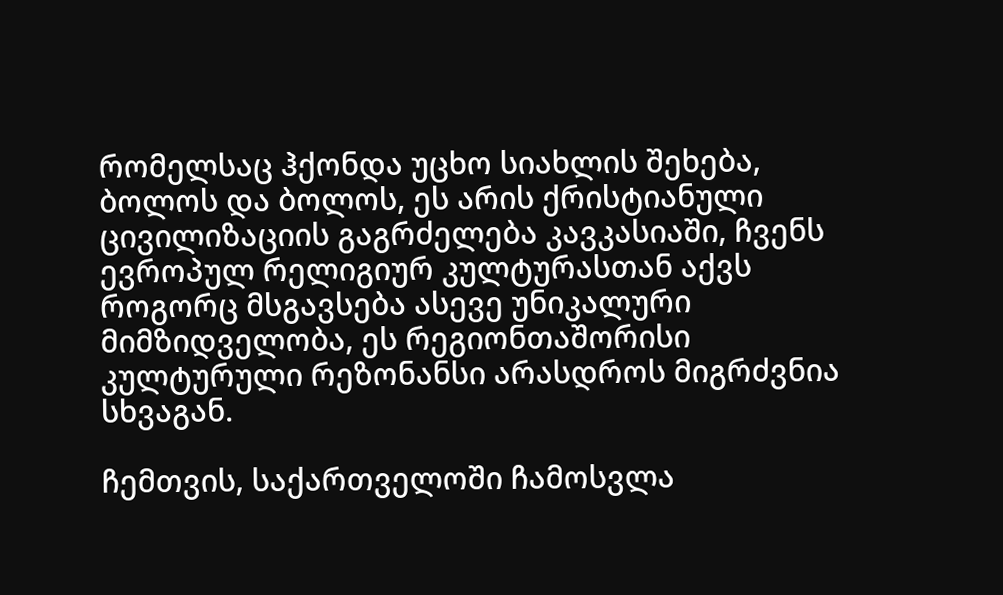რომელსაც ჰქონდა უცხო სიახლის შეხება, ბოლოს და ბოლოს, ეს არის ქრისტიანული ცივილიზაციის გაგრძელება კავკასიაში, ჩვენს ევროპულ რელიგიურ კულტურასთან აქვს როგორც მსგავსება ასევე უნიკალური მიმზიდველობა, ეს რეგიონთაშორისი კულტურული რეზონანსი არასდროს მიგრძვნია სხვაგან.

ჩემთვის, საქართველოში ჩამოსვლა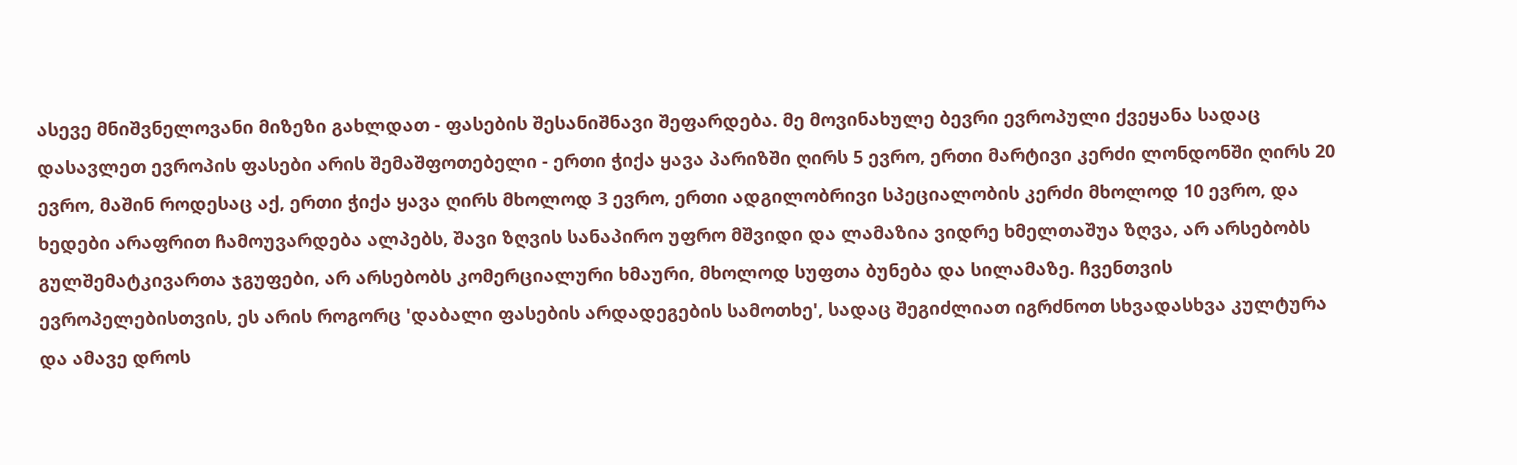ასევე მნიშვნელოვანი მიზეზი გახლდათ - ფასების შესანიშნავი შეფარდება. მე მოვინახულე ბევრი ევროპული ქვეყანა სადაც დასავლეთ ევროპის ფასები არის შემაშფოთებელი - ერთი ჭიქა ყავა პარიზში ღირს 5 ევრო, ერთი მარტივი კერძი ლონდონში ღირს 20 ევრო, მაშინ როდესაც აქ, ერთი ჭიქა ყავა ღირს მხოლოდ 3 ევრო, ერთი ადგილობრივი სპეციალობის კერძი მხოლოდ 10 ევრო, და ხედები არაფრით ჩამოუვარდება ალპებს, შავი ზღვის სანაპირო უფრო მშვიდი და ლამაზია ვიდრე ხმელთაშუა ზღვა, არ არსებობს გულშემატკივართა ჯგუფები, არ არსებობს კომერციალური ხმაური, მხოლოდ სუფთა ბუნება და სილამაზე. ჩვენთვის ევროპელებისთვის, ეს არის როგორც 'დაბალი ფასების არდადეგების სამოთხე', სადაც შეგიძლიათ იგრძნოთ სხვადასხვა კულტურა და ამავე დროს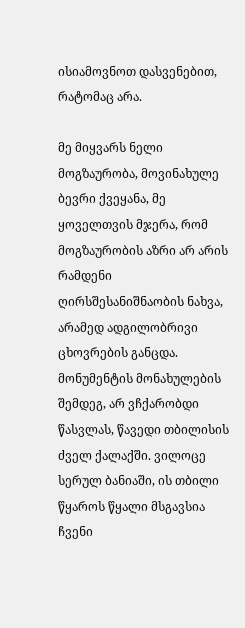ისიამოვნოთ დასვენებით, რატომაც არა.

მე მიყვარს ნელი მოგზაურობა, მოვინახულე ბევრი ქვეყანა, მე ყოველთვის მჯერა, რომ მოგზაურობის აზრი არ არის რამდენი ღირსშესანიშნაობის ნახვა, არამედ ადგილობრივი ცხოვრების განცდა. მონუმენტის მონახულების შემდეგ, არ ვჩქარობდი წასვლას, წავედი თბილისის ძველ ქალაქში. ვილოცე სერულ ბანიაში, ის თბილი წყაროს წყალი მსგავსია ჩვენი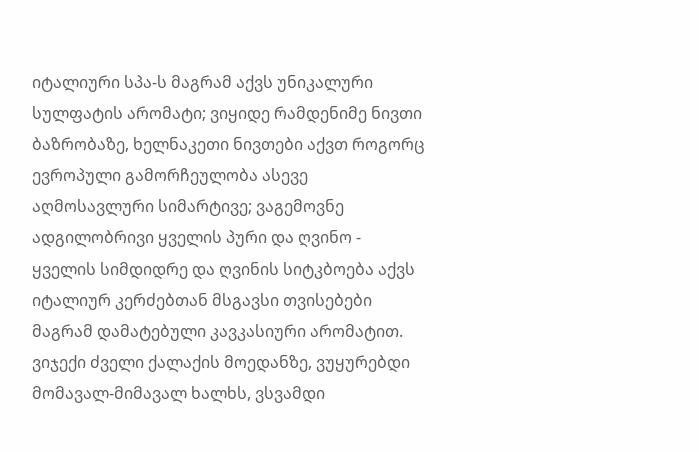იტალიური სპა-ს მაგრამ აქვს უნიკალური სულფატის არომატი; ვიყიდე რამდენიმე ნივთი ბაზრობაზე, ხელნაკეთი ნივთები აქვთ როგორც ევროპული გამორჩეულობა ასევე აღმოსავლური სიმარტივე; ვაგემოვნე ადგილობრივი ყველის პური და ღვინო - ყველის სიმდიდრე და ღვინის სიტკბოება აქვს იტალიურ კერძებთან მსგავსი თვისებები მაგრამ დამატებული კავკასიური არომატით. ვიჯექი ძველი ქალაქის მოედანზე, ვუყურებდი მომავალ-მიმავალ ხალხს, ვსვამდი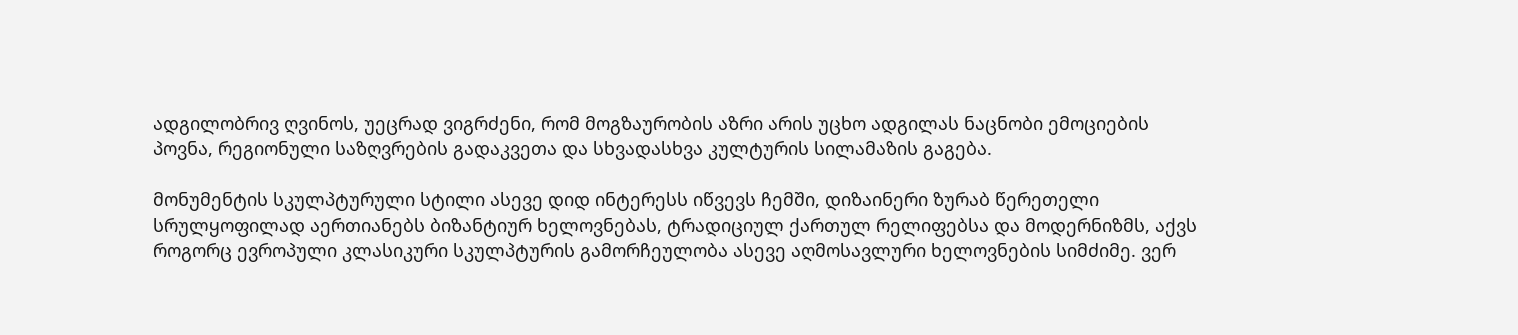ადგილობრივ ღვინოს, უეცრად ვიგრძენი, რომ მოგზაურობის აზრი არის უცხო ადგილას ნაცნობი ემოციების პოვნა, რეგიონული საზღვრების გადაკვეთა და სხვადასხვა კულტურის სილამაზის გაგება.

მონუმენტის სკულპტურული სტილი ასევე დიდ ინტერესს იწვევს ჩემში, დიზაინერი ზურაბ წერეთელი სრულყოფილად აერთიანებს ბიზანტიურ ხელოვნებას, ტრადიციულ ქართულ რელიფებსა და მოდერნიზმს, აქვს როგორც ევროპული კლასიკური სკულპტურის გამორჩეულობა ასევე აღმოსავლური ხელოვნების სიმძიმე. ვერ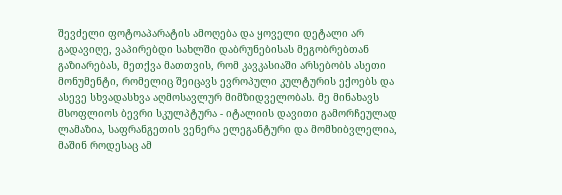შევძელი ფოტოაპარატის ამოღება და ყოველი დეტალი არ გადავიღე, ვაპირებდი სახლში დაბრუნებისას მეგობრებთან გაზიარებას, მეთქვა მათთვის, რომ კავკასიაში არსებობს ასეთი მონუმენტი, რომელიც შეიცავს ევროპული კულტურის ექოებს და ასევე სხვადასხვა აღმოსავლურ მიმზიდველობას. მე მინახავს მსოფლიოს ბევრი სკულპტურა - იტალიის დავითი გამორჩეულად ლამაზია, საფრანგეთის ვენერა ელეგანტური და მომხიბვლელია, მაშინ როდესაც ამ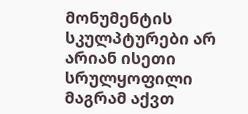მონუმენტის სკულპტურები არ არიან ისეთი სრულყოფილი მაგრამ აქვთ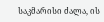საკმარისი ძალა, ის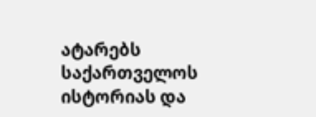ატარებს საქართველოს ისტორიას და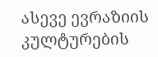ასევე ევრაზიის კულტურების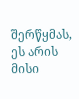შერწყმას, ეს არის მისი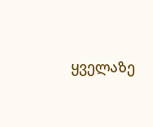ყველაზე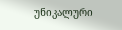უნიკალური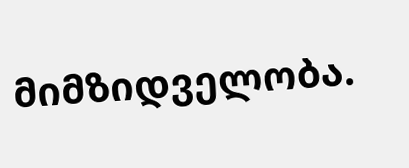მიმზიდველობა.